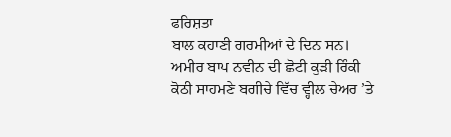ਫਰਿਸ਼ਤਾ
ਬਾਲ ਕਹਾਣੀ ਗਰਮੀਆਂ ਦੇ ਦਿਨ ਸਨ। ਅਮੀਰ ਬਾਪ ਨਵੀਨ ਦੀ ਛੋਟੀ ਕੁੜੀ ਰਿੰਕੀ ਕੋਠੀ ਸਾਹਮਣੇ ਬਗੀਚੇ ਵਿੱਚ ਵ੍ਹੀਲ ਚੇਅਰ ’ਤੇ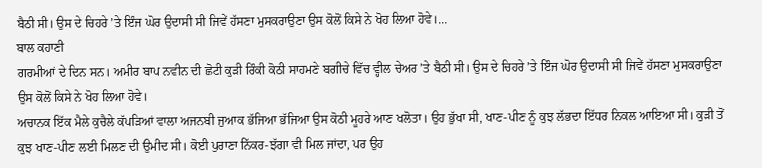ਬੈਠੀ ਸੀ। ਉਸ ਦੇ ਚਿਹਰੇ ’ਤੇ ਇੰਜ ਘੋਰ ਉਦਾਸੀ ਸੀ ਜਿਵੇਂ ਹੱਸਣਾ ਮੁਸਕਰਾਉਣਾ ਉਸ ਕੋਲੋਂ ਕਿਸੇ ਨੇ ਖੋਹ ਲਿਆ ਹੋਵੇ।...
ਬਾਲ ਕਹਾਣੀ
ਗਰਮੀਆਂ ਦੇ ਦਿਨ ਸਨ। ਅਮੀਰ ਬਾਪ ਨਵੀਨ ਦੀ ਛੋਟੀ ਕੁੜੀ ਰਿੰਕੀ ਕੋਠੀ ਸਾਹਮਣੇ ਬਗੀਚੇ ਵਿੱਚ ਵ੍ਹੀਲ ਚੇਅਰ ’ਤੇ ਬੈਠੀ ਸੀ। ਉਸ ਦੇ ਚਿਹਰੇ ’ਤੇ ਇੰਜ ਘੋਰ ਉਦਾਸੀ ਸੀ ਜਿਵੇਂ ਹੱਸਣਾ ਮੁਸਕਰਾਉਣਾ ਉਸ ਕੋਲੋਂ ਕਿਸੇ ਨੇ ਖੋਹ ਲਿਆ ਹੋਵੇ।
ਅਚਾਨਕ ਇੱਕ ਮੈਲੇ ਕੁਚੈਲੇ ਕੱਪੜਿਆਂ ਵਾਲਾ ਅਜਨਬੀ ਜੁਆਕ ਭੱਜਿਆ ਭੱਜਿਆ ਉਸ ਕੋਠੀ ਮੂਹਰੇ ਆਣ ਖਲੋਤਾ। ਉਹ ਭੁੱਖਾ ਸੀ, ਖਾਣ-ਪੀਣ ਨੂੰ ਕੁਝ ਲੱਭਦਾ ਇੱਧਰ ਨਿਕਲ ਆਇਆ ਸੀ। ਕੁੜੀ ਤੋਂ ਕੁਝ ਖਾਣ-ਪੀਣ ਲਈ ਮਿਲਣ ਦੀ ਉਮੀਦ ਸੀ। ਕੋਈ ਪੁਰਾਣਾ ਨਿੱਕਰ-ਝੱਗਾ ਵੀ ਮਿਲ ਜਾਂਦਾ, ਪਰ ਉਹ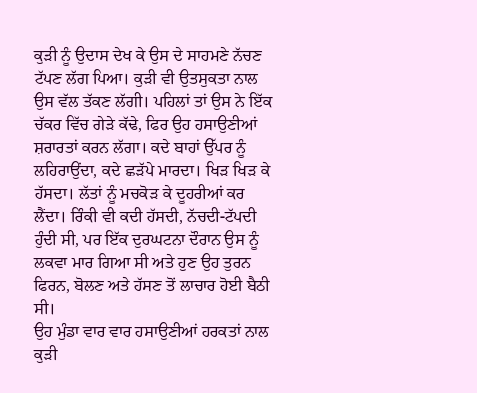ਕੁੜੀ ਨੂੰ ਉਦਾਸ ਦੇਖ ਕੇ ਉਸ ਦੇ ਸਾਹਮਣੇ ਨੱਚਣ ਟੱਪਣ ਲੱਗ ਪਿਆ। ਕੁੜੀ ਵੀ ਉਤਸੁਕਤਾ ਨਾਲ ਉਸ ਵੱਲ ਤੱਕਣ ਲੱਗੀ। ਪਹਿਲਾਂ ਤਾਂ ਉਸ ਨੇ ਇੱਕ ਚੱਕਰ ਵਿੱਚ ਗੇੜੇ ਕੱਢੇ, ਫਿਰ ਉਹ ਹਸਾਉਣੀਆਂ ਸ਼ਰਾਰਤਾਂ ਕਰਨ ਲੱਗਾ। ਕਦੇ ਬਾਹਾਂ ਉੱਪਰ ਨੂੰ ਲਹਿਰਾਉਂਦਾ, ਕਦੇ ਛੜੱਪੇ ਮਾਰਦਾ। ਖਿੜ ਖਿੜ ਕੇ ਹੱਸਦਾ। ਲੱਤਾਂ ਨੂੰ ਮਚਕੋੜ ਕੇ ਦੂਹਰੀਆਂ ਕਰ ਲੈਂਦਾ। ਰਿੰਕੀ ਵੀ ਕਦੀ ਹੱਸਦੀ, ਨੱਚਦੀ-ਟੱਪਦੀ ਹੁੰਦੀ ਸੀ, ਪਰ ਇੱਕ ਦੁਰਘਟਨਾ ਦੌਰਾਨ ਉਸ ਨੂੰ ਲਕਵਾ ਮਾਰ ਗਿਆ ਸੀ ਅਤੇ ਹੁਣ ਉਹ ਤੁਰਨ ਫਿਰਨ, ਬੋਲਣ ਅਤੇ ਹੱਸਣ ਤੋਂ ਲਾਚਾਰ ਹੋਈ ਬੈਠੀ ਸੀ।
ਉਹ ਮੁੰਡਾ ਵਾਰ ਵਾਰ ਹਸਾਉਣੀਆਂ ਹਰਕਤਾਂ ਨਾਲ ਕੁੜੀ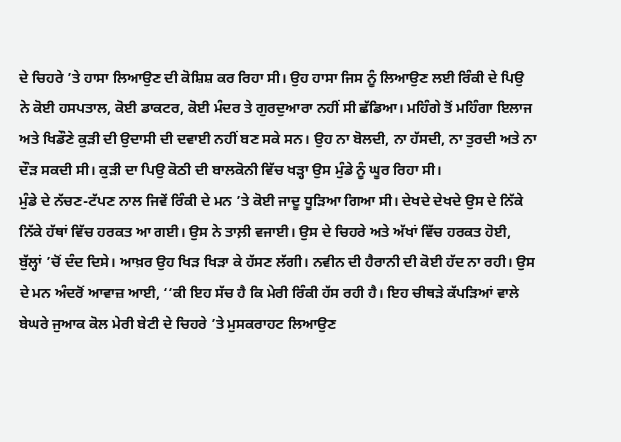ਦੇ ਚਿਹਰੇ ’ਤੇ ਹਾਸਾ ਲਿਆਉਣ ਦੀ ਕੋਸ਼ਿਸ਼ ਕਰ ਰਿਹਾ ਸੀ। ਉਹ ਹਾਸਾ ਜਿਸ ਨੂੰ ਲਿਆਉਣ ਲਈ ਰਿੰਕੀ ਦੇ ਪਿਉ ਨੇ ਕੋਈ ਹਸਪਤਾਲ, ਕੋਈ ਡਾਕਟਰ, ਕੋਈ ਮੰਦਰ ਤੇ ਗੁਰਦੁਆਰਾ ਨਹੀਂ ਸੀ ਛੱਡਿਆ। ਮਹਿੰਗੇ ਤੋਂ ਮਹਿੰਗਾ ਇਲਾਜ ਅਤੇ ਖਿਡੌਣੇ ਕੁੜੀ ਦੀ ਉਦਾਸੀ ਦੀ ਦਵਾਈ ਨਹੀਂ ਬਣ ਸਕੇ ਸਨ। ਉਹ ਨਾ ਬੋਲਦੀ, ਨਾ ਹੱਸਦੀ, ਨਾ ਤੁਰਦੀ ਅਤੇ ਨਾ ਦੌੜ ਸਕਦੀ ਸੀ। ਕੁੜੀ ਦਾ ਪਿਉ ਕੋਠੀ ਦੀ ਬਾਲਕੋਨੀ ਵਿੱਚ ਖੜ੍ਹਾ ਉਸ ਮੁੰਡੇ ਨੂੰ ਘੂਰ ਰਿਹਾ ਸੀ।
ਮੁੰਡੇ ਦੇ ਨੱਚਣ-ਟੱਪਣ ਨਾਲ ਜਿਵੇਂ ਰਿੰਕੀ ਦੇ ਮਨ ’ਤੇ ਕੋਈ ਜਾਦੂ ਧੂੜਿਆ ਗਿਆ ਸੀ। ਦੇਖਦੇ ਦੇਖਦੇ ਉਸ ਦੇ ਨਿੱਕੇ ਨਿੱਕੇ ਹੱਥਾਂ ਵਿੱਚ ਹਰਕਤ ਆ ਗਈ। ਉਸ ਨੇ ਤਾਲ਼ੀ ਵਜਾਈ। ਉਸ ਦੇ ਚਿਹਰੇ ਅਤੇ ਅੱਖਾਂ ਵਿੱਚ ਹਰਕਤ ਹੋਈ, ਬੁੱਲ੍ਹਾਂ ’ਚੋਂ ਦੰਦ ਦਿਸੇ। ਆਖ਼ਰ ਉਹ ਖਿੜ ਖਿੜਾ ਕੇ ਹੱਸਣ ਲੱਗੀ। ਨਵੀਨ ਦੀ ਹੈਰਾਨੀ ਦੀ ਕੋਈ ਹੱਦ ਨਾ ਰਹੀ। ਉਸ ਦੇ ਮਨ ਅੰਦਰੋਂ ਆਵਾਜ਼ ਆਈ, ‘‘ਕੀ ਇਹ ਸੱਚ ਹੈ ਕਿ ਮੇਰੀ ਰਿੰਕੀ ਹੱਸ ਰਹੀ ਹੈ। ਇਹ ਚੀਥੜੇ ਕੱਪੜਿਆਂ ਵਾਲੇ ਬੇਘਰੇ ਜੁਆਕ ਕੋਲ ਮੇਰੀ ਬੇਟੀ ਦੇ ਚਿਹਰੇ ’ਤੇ ਮੁਸਕਰਾਹਟ ਲਿਆਉਣ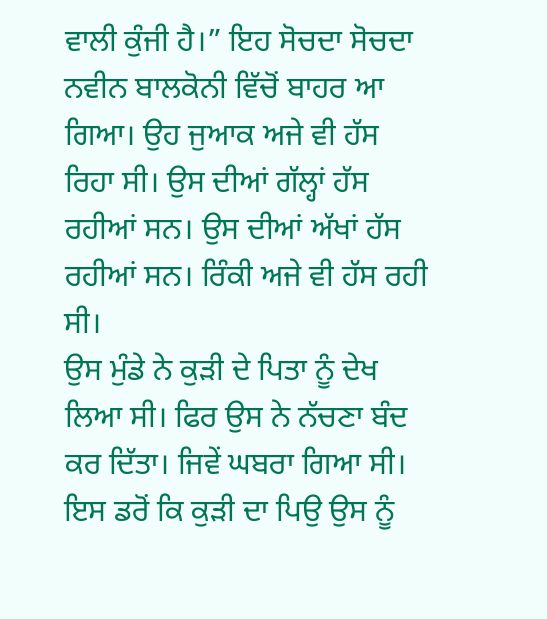ਵਾਲੀ ਕੁੰਜੀ ਹੈ।” ਇਹ ਸੋਚਦਾ ਸੋਚਦਾ ਨਵੀਨ ਬਾਲਕੋਨੀ ਵਿੱਚੋਂ ਬਾਹਰ ਆ ਗਿਆ। ਉਹ ਜੁਆਕ ਅਜੇ ਵੀ ਹੱਸ ਰਿਹਾ ਸੀ। ਉਸ ਦੀਆਂ ਗੱਲ੍ਹਾਂ ਹੱਸ ਰਹੀਆਂ ਸਨ। ਉਸ ਦੀਆਂ ਅੱਖਾਂ ਹੱਸ ਰਹੀਆਂ ਸਨ। ਰਿੰਕੀ ਅਜੇ ਵੀ ਹੱਸ ਰਹੀ ਸੀ।
ਉਸ ਮੁੰਡੇ ਨੇ ਕੁੜੀ ਦੇ ਪਿਤਾ ਨੂੰ ਦੇਖ ਲਿਆ ਸੀ। ਫਿਰ ਉਸ ਨੇ ਨੱਚਣਾ ਬੰਦ ਕਰ ਦਿੱਤਾ। ਜਿਵੇਂ ਘਬਰਾ ਗਿਆ ਸੀ। ਇਸ ਡਰੋਂ ਕਿ ਕੁੜੀ ਦਾ ਪਿਉ ਉਸ ਨੂੰ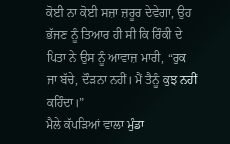ਕੋਈ ਨਾ ਕੋਈ ਸਜ਼ਾ ਜ਼ਰੂਰ ਦੇਵੇਗਾ, ਉਹ ਭੱਜਣ ਨੂੰ ਤਿਆਰ ਹੀ ਸੀ ਕਿ ਰਿੰਕੀ ਦੇ ਪਿਤਾ ਨੇ ਉਸ ਨੂੰ ਆਵਾਜ਼ ਮਾਰੀ, “ਰੁਕ ਜਾ ਬੱਚੇ, ਦੌੜਨਾ ਨਹੀਂ। ਮੈਂ ਤੈਨੂੰ ਕੁਝ ਨਹੀਂ ਕਹਿੰਦਾ।”
ਮੈਲੇ ਕੱਪੜਿਆਂ ਵਾਲਾ ਮੁੰਡਾ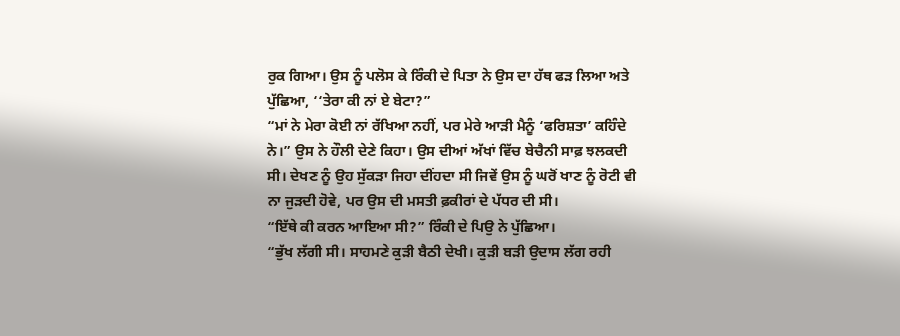ਰੁਕ ਗਿਆ। ਉਸ ਨੂੰ ਪਲੋਸ ਕੇ ਰਿੰਕੀ ਦੇ ਪਿਤਾ ਨੇ ਉਸ ਦਾ ਹੱਥ ਫੜ ਲਿਆ ਅਤੇ ਪੁੱਛਿਆ, ‘‘ਤੇਰਾ ਕੀ ਨਾਂ ਏ ਬੇਟਾ?”
“ਮਾਂ ਨੇ ਮੇਰਾ ਕੋਈ ਨਾਂ ਰੱਖਿਆ ਨਹੀਂ, ਪਰ ਮੇਰੇ ਆੜੀ ਮੈਨੂੰ ‘ਫਰਿਸ਼ਤਾ’ ਕਹਿੰਦੇ ਨੇ।” ਉਸ ਨੇ ਹੌਲੀ ਦੇਣੇ ਕਿਹਾ। ਉਸ ਦੀਆਂ ਅੱਖਾਂ ਵਿੱਚ ਬੇਚੈਨੀ ਸਾਫ਼ ਝਲਕਦੀ ਸੀ। ਦੇਖਣ ਨੂੰ ਉਹ ਸੁੱਕੜਾ ਜਿਹਾ ਦੀਂਹਦਾ ਸੀ ਜਿਵੇਂ ਉਸ ਨੂੰ ਘਰੋਂ ਖਾਣ ਨੂੰ ਰੋਟੀ ਵੀ ਨਾ ਜੁੜਦੀ ਹੋਵੇ, ਪਰ ਉਸ ਦੀ ਮਸਤੀ ਫ਼ਕੀਰਾਂ ਦੇ ਪੱਧਰ ਦੀ ਸੀ।
“ਇੱਥੇ ਕੀ ਕਰਨ ਆਇਆ ਸੀ?” ਰਿੰਕੀ ਦੇ ਪਿਉ ਨੇ ਪੁੱਛਿਆ।
“ਭੁੱਖ ਲੱਗੀ ਸੀ। ਸਾਹਮਣੇ ਕੁੜੀ ਬੈਠੀ ਦੇਖੀ। ਕੁੜੀ ਬੜੀ ਉਦਾਸ ਲੱਗ ਰਹੀ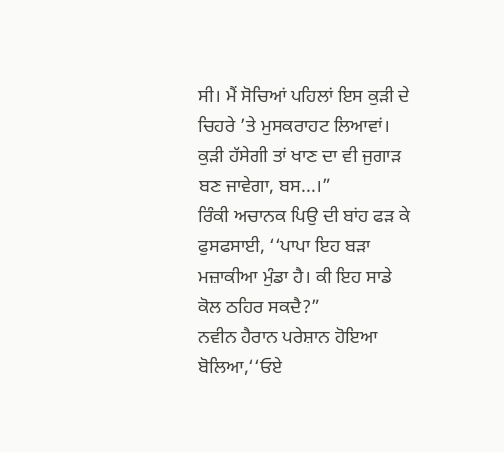ਸੀ। ਮੈਂ ਸੋਚਿਆਂ ਪਹਿਲਾਂ ਇਸ ਕੁੜੀ ਦੇ ਚਿਹਰੇ ’ਤੇ ਮੁਸਕਰਾਹਟ ਲਿਆਵਾਂ। ਕੁੜੀ ਹੱਸੇਗੀ ਤਾਂ ਖਾਣ ਦਾ ਵੀ ਜੁਗਾੜ ਬਣ ਜਾਵੇਗਾ, ਬਸ...।”
ਰਿੰਕੀ ਅਚਾਨਕ ਪਿਉ ਦੀ ਬਾਂਹ ਫੜ ਕੇ ਫੁਸਫਸਾਈ, ‘‘ਪਾਪਾ ਇਹ ਬੜਾ ਮਜ਼ਾਕੀਆ ਮੁੰਡਾ ਹੈ। ਕੀ ਇਹ ਸਾਡੇ ਕੋਲ ਠਹਿਰ ਸਕਦੈ?”
ਨਵੀਨ ਹੈਰਾਨ ਪਰੇਸ਼ਾਨ ਹੋਇਆ ਬੋਲਿਆ,‘‘ਓਏ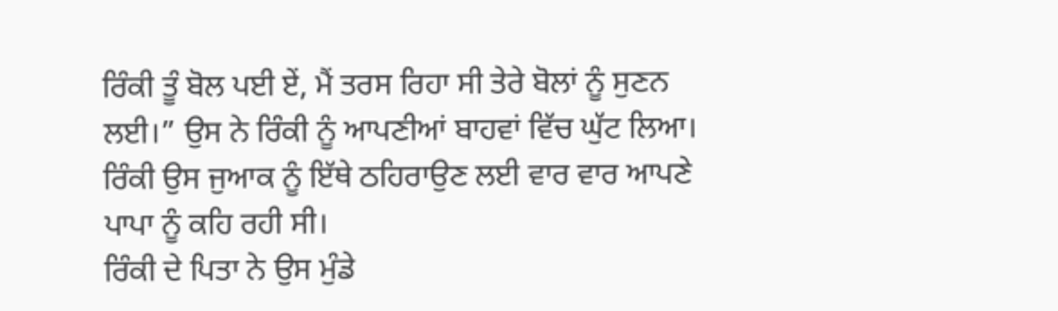ਰਿੰਕੀ ਤੂੰ ਬੋਲ ਪਈ ਏਂ, ਮੈਂ ਤਰਸ ਰਿਹਾ ਸੀ ਤੇਰੇ ਬੋਲਾਂ ਨੂੰ ਸੁਣਨ ਲਈ।” ਉਸ ਨੇ ਰਿੰਕੀ ਨੂੰ ਆਪਣੀਆਂ ਬਾਹਵਾਂ ਵਿੱਚ ਘੁੱਟ ਲਿਆ। ਰਿੰਕੀ ਉਸ ਜੁਆਕ ਨੂੰ ਇੱਥੇ ਠਹਿਰਾਉਣ ਲਈ ਵਾਰ ਵਾਰ ਆਪਣੇ ਪਾਪਾ ਨੂੰ ਕਹਿ ਰਹੀ ਸੀ।
ਰਿੰਕੀ ਦੇ ਪਿਤਾ ਨੇ ਉਸ ਮੁੰਡੇ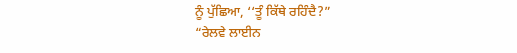ਨੂੰ ਪੁੱਛਿਆ, ‘‘ਤੂੰ ਕਿੱਥੇ ਰਹਿੰਦੈ?”
“ਰੇਲਵੇ ਲਾਈਨ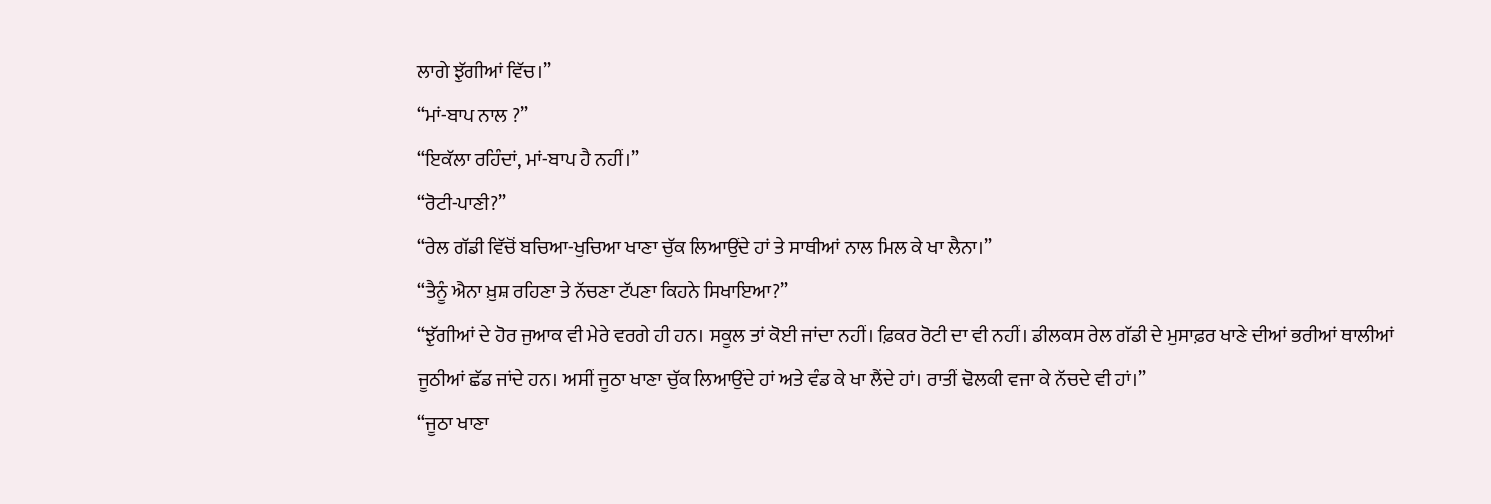ਲਾਗੇ ਝੁੱਗੀਆਂ ਵਿੱਚ।”
“ਮਾਂ-ਬਾਪ ਨਾਲ ?”
“ਇਕੱਲਾ ਰਹਿੰਦਾਂ, ਮਾਂ-ਬਾਪ ਹੈ ਨਹੀਂ।”
“ਰੋਟੀ-ਪਾਣੀ?”
“ਰੇਲ ਗੱਡੀ ਵਿੱਚੋਂ ਬਚਿਆ-ਖੁਚਿਆ ਖਾਣਾ ਚੁੱਕ ਲਿਆਉਂਦੇ ਹਾਂ ਤੇ ਸਾਥੀਆਂ ਨਾਲ ਮਿਲ ਕੇ ਖਾ ਲੈਨਾ।”
“ਤੈਨੂੰ ਐਨਾ ਖ਼ੁਸ਼ ਰਹਿਣਾ ਤੇ ਨੱਚਣਾ ਟੱਪਣਾ ਕਿਹਨੇ ਸਿਖਾਇਆ?”
“ਝੁੱਗੀਆਂ ਦੇ ਹੋਰ ਜੁਆਕ ਵੀ ਮੇਰੇ ਵਰਗੇ ਹੀ ਹਨ। ਸਕੂਲ ਤਾਂ ਕੋਈ ਜਾਂਦਾ ਨਹੀਂ। ਫ਼ਿਕਰ ਰੋਟੀ ਦਾ ਵੀ ਨਹੀਂ। ਡੀਲਕਸ ਰੇਲ ਗੱਡੀ ਦੇ ਮੁਸਾਫ਼ਰ ਖਾਣੇ ਦੀਆਂ ਭਰੀਆਂ ਥਾਲੀਆਂ ਜੂਠੀਆਂ ਛੱਡ ਜਾਂਦੇ ਹਨ। ਅਸੀਂ ਜੂਠਾ ਖਾਣਾ ਚੁੱਕ ਲਿਆਉਂਦੇ ਹਾਂ ਅਤੇ ਵੰਡ ਕੇ ਖਾ ਲੈਂਦੇ ਹਾਂ। ਰਾਤੀਂ ਢੋਲਕੀ ਵਜਾ ਕੇ ਨੱਚਦੇ ਵੀ ਹਾਂ।”
“ਜੂਠਾ ਖਾਣਾ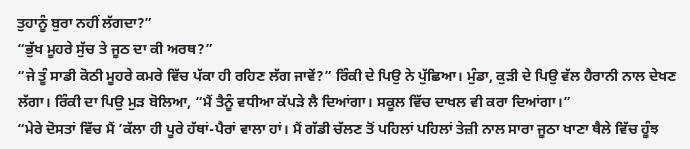ਤੁਹਾਨੂੰ ਬੁਰਾ ਨਹੀਂ ਲੱਗਦਾ?”
“ਭੁੱਖ ਮੂਹਰੇ ਸੁੱਚ ਤੇ ਜੂਠ ਦਾ ਕੀ ਅਰਥ?”
“ਜੇ ਤੂੰ ਸਾਡੀ ਕੋਠੀ ਮੂਹਰੇ ਕਮਰੇ ਵਿੱਚ ਪੱਕਾ ਹੀ ਰਹਿਣ ਲੱਗ ਜਾਵੇਂ?” ਰਿੰਕੀ ਦੇ ਪਿਉ ਨੇ ਪੁੱਛਿਆ। ਮੁੰਡਾ, ਕੁੜੀ ਦੇ ਪਿਉ ਵੱਲ ਹੈਰਾਨੀ ਨਾਲ ਦੇਖਣ ਲੱਗਾ। ਰਿੰਕੀ ਦਾ ਪਿਉ ਮੁੜ ਬੋਲਿਆ, “ਮੈਂ ਤੈਨੂੰ ਵਧੀਆ ਕੱਪੜੇ ਲੈ ਦਿਆਂਗਾ। ਸਕੂਲ ਵਿੱਚ ਦਾਖਲ ਵੀ ਕਰਾ ਦਿਆਂਗਾ।”
“ਮੇਰੇ ਦੋਸਤਾਂ ਵਿੱਚ ਮੈਂ ’ਕੱਲਾ ਹੀ ਪੂਰੇ ਹੱਥਾਂ-ਪੈਰਾਂ ਵਾਲਾ ਹਾਂ। ਮੈਂ ਗੱਡੀ ਚੱਲਣ ਤੋਂ ਪਹਿਲਾਂ ਪਹਿਲਾਂ ਤੇਜ਼ੀ ਨਾਲ ਸਾਰਾ ਜੂਠਾ ਖਾਣਾ ਥੈਲੇ ਵਿੱਚ ਹੂੰਝ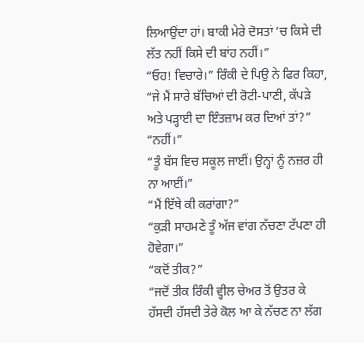ਲਿਆਉਂਦਾ ਹਾਂ। ਬਾਕੀ ਮੇਰੇ ਦੋਸਤਾਂ ’ਚ ਕਿਸੇ ਦੀ ਲੱਤ ਨਹੀਂ ਕਿਸੇ ਦੀ ਬਾਂਹ ਨਹੀਂ।”
“ਓਹ! ਵਿਚਾਰੇ।” ਰਿੰਕੀ ਦੇ ਪਿਉ ਨੇ ਫਿਰ ਕਿਹਾ, “ਜੇ ਮੈਂ ਸਾਰੇ ਬੱਚਿਆਂ ਦੀ ਰੋਟੀ-ਪਾਣੀ, ਕੱਪੜੇ ਅਤੇ ਪੜ੍ਹਾਈ ਦਾ ਇੰਤਜ਼ਾਮ ਕਰ ਦਿਆਂ ਤਾਂ?”
“ਨਹੀਂ।”
“ਤੂੰ ਬੱਸ ਵਿਚ ਸਕੂਲ ਜਾਈਂ। ਉਨ੍ਹਾਂ ਨੂੰ ਨਜ਼ਰ ਹੀ ਨਾ ਆਈਂ।”
“ਮੈਂ ਇੱਥੇ ਕੀ ਕਰਾਂਗਾ?”
“ਕੁੜੀ ਸਾਹਮਣੇ ਤੂੰ ਅੱਜ ਵਾਂਗ ਨੱਚਣਾ ਟੱਪਣਾ ਹੀ ਹੋਵੇਗਾ।”
“ਕਦੋਂ ਤੀਕ?”
“ਜਦੋਂ ਤੀਕ ਰਿੰਕੀ ਵ੍ਹੀਲ ਚੇਅਰ ਤੋਂ ਉਤਰ ਕੇ ਹੱਸਦੀ ਹੱਸਦੀ ਤੇਰੇ ਕੋਲ ਆ ਕੇ ਨੱਚਣ ਨਾ ਲੱਗ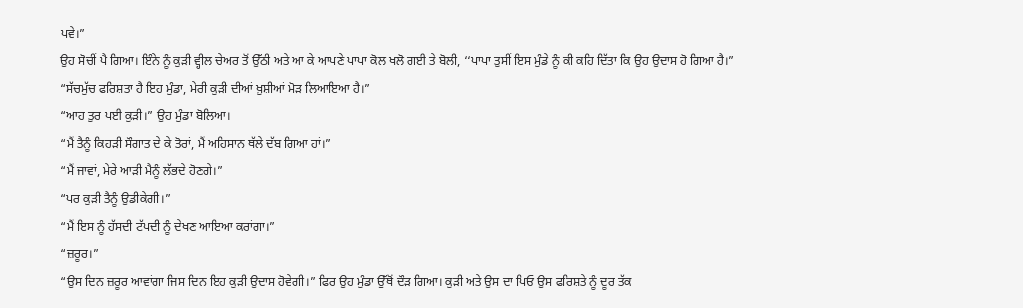ਪਵੇ।”
ਉਹ ਸੋਚੀਂ ਪੈ ਗਿਆ। ਇੰਨੇ ਨੂੰ ਕੁੜੀ ਵ੍ਹੀਲ ਚੇਅਰ ਤੋਂ ਉੱਠੀ ਅਤੇ ਆ ਕੇ ਆਪਣੇ ਪਾਪਾ ਕੋਲ ਖਲੋ ਗਈ ਤੇ ਬੋਲੀ, ‘‘ਪਾਪਾ ਤੁਸੀਂ ਇਸ ਮੁੰਡੇ ਨੂੰ ਕੀ ਕਹਿ ਦਿੱਤਾ ਕਿ ਉਹ ਉਦਾਸ ਹੋ ਗਿਆ ਹੈ।”
“ਸੱਚਮੁੱਚ ਫਰਿਸ਼ਤਾ ਹੈ ਇਹ ਮੁੰਡਾ, ਮੇਰੀ ਕੁੜੀ ਦੀਆਂ ਖ਼ੁਸ਼ੀਆਂ ਮੋੜ ਲਿਆਇਆ ਹੈ।”
“ਆਹ ਤੁਰ ਪਈ ਕੁੜੀ।” ਉਹ ਮੁੰਡਾ ਬੋਲਿਆ।
“ਮੈਂ ਤੈਨੂੰ ਕਿਹੜੀ ਸੌਗਾਤ ਦੇ ਕੇ ਤੋਰਾਂ, ਮੈਂ ਅਹਿਸਾਨ ਥੱਲੇ ਦੱਬ ਗਿਆ ਹਾਂ।”
“ਮੈਂ ਜਾਵਾਂ, ਮੇਰੇ ਆੜੀ ਮੈਨੂੰ ਲੱਭਦੇ ਹੋਣਗੇ।”
“ਪਰ ਕੁੜੀ ਤੈਨੂੰ ਉਡੀਕੇਗੀ।”
“ਮੈਂ ਇਸ ਨੂੰ ਹੱਸਦੀ ਟੱਪਦੀ ਨੂੰ ਦੇਖਣ ਆਇਆ ਕਰਾਂਗਾ।”
“ਜ਼ਰੂਰ।”
“ਉਸ ਦਿਨ ਜ਼ਰੂਰ ਆਵਾਂਗਾ ਜਿਸ ਦਿਨ ਇਹ ਕੁੜੀ ਉਦਾਸ ਹੋਵੇਗੀ।” ਫਿਰ ਉਹ ਮੁੰਡਾ ਉੱਥੋਂ ਦੌੜ ਗਿਆ। ਕੁੜੀ ਅਤੇ ਉਸ ਦਾ ਪਿਓ ਉਸ ਫਰਿਸ਼ਤੇ ਨੂੰ ਦੂਰ ਤੱਕ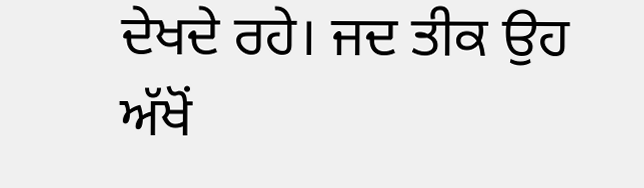ਦੇਖਦੇ ਰਹੇ। ਜਦ ਤੀਕ ਉਹ ਅੱਖੋਂ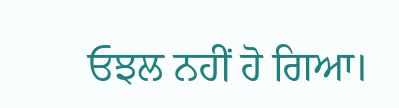ਓਝਲ ਨਹੀਂ ਹੋ ਗਿਆ।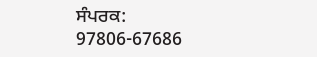ਸੰਪਰਕ: 97806-67686